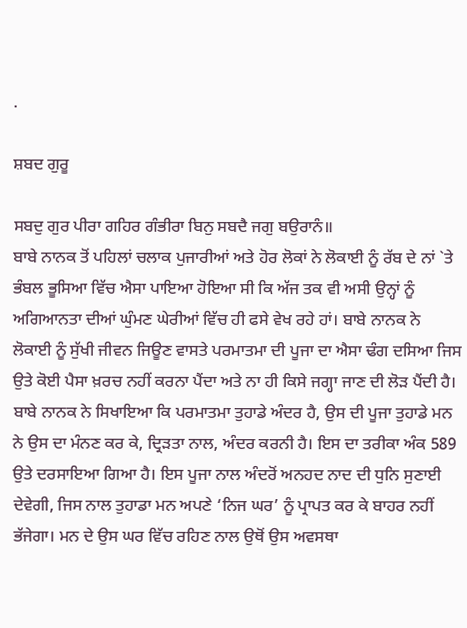.

ਸ਼ਬਦ ਗੁਰੂ

ਸਬਦੁ ਗੁਰ ਪੀਰਾ ਗਹਿਰ ਗੰਭੀਰਾ ਬਿਨੁ ਸਬਦੈ ਜਗੁ ਬਉਰਾਨੰ॥
ਬਾਬੇ ਨਾਨਕ ਤੋਂ ਪਹਿਲਾਂ ਚਲਾਕ ਪੁਜਾਰੀਆਂ ਅਤੇ ਹੋਰ ਲੋਕਾਂ ਨੇ ਲੋਕਾਈ ਨੂੰ ਰੱਬ ਦੇ ਨਾਂ `ਤੇ ਭੰਬਲ ਭੂਸਿਆ ਵਿੱਚ ਐਸਾ ਪਾਇਆ ਹੋਇਆ ਸੀ ਕਿ ਅੱਜ ਤਕ ਵੀ ਅਸੀ ਉਨ੍ਹਾਂ ਨੂੰ ਅਗਿਆਨਤਾ ਦੀਆਂ ਘੁੰਮਣ ਘੇਰੀਆਂ ਵਿੱਚ ਹੀ ਫਸੇ ਵੇਖ ਰਹੇ ਹਾਂ। ਬਾਬੇ ਨਾਨਕ ਨੇ ਲੋਕਾਈ ਨੂੰ ਸੁੱਖੀ ਜੀਵਨ ਜਿਊਣ ਵਾਸਤੇ ਪਰਮਾਤਮਾ ਦੀ ਪੂਜਾ ਦਾ ਐਸਾ ਢੰਗ ਦਸਿਆ ਜਿਸ ਉਤੇ ਕੋਈ ਪੈਸਾ ਖ਼ਰਚ ਨਹੀਂ ਕਰਨਾ ਪੈਂਦਾ ਅਤੇ ਨਾ ਹੀ ਕਿਸੇ ਜਗ੍ਹਾ ਜਾਣ ਦੀ ਲੋੜ ਪੈਂਦੀ ਹੈ।
ਬਾਬੇ ਨਾਨਕ ਨੇ ਸਿਖਾਇਆ ਕਿ ਪਰਮਾਤਮਾ ਤੁਹਾਡੇ ਅੰਦਰ ਹੈ, ਉਸ ਦੀ ਪੂਜਾ ਤੁਹਾਡੇ ਮਨ ਨੇ ਉਸ ਦਾ ਮੰਨਣ ਕਰ ਕੇ, ਦ੍ਰਿੜਤਾ ਨਾਲ, ਅੰਦਰ ਕਰਨੀ ਹੈ। ਇਸ ਦਾ ਤਰੀਕਾ ਅੰਕ 589 ਉਤੇ ਦਰਸਾਇਆ ਗਿਆ ਹੈ। ਇਸ ਪੂਜਾ ਨਾਲ ਅੰਦਰੋਂ ਅਨਹਦ ਨਾਦ ਦੀ ਧੁਨਿ ਸੁਣਾਈ ਦੇਵੇਗੀ, ਜਿਸ ਨਾਲ ਤੁਹਾਡਾ ਮਨ ਅਪਣੇ ‘ਨਿਜ ਘਰ’ ਨੂੰ ਪ੍ਰਾਪਤ ਕਰ ਕੇ ਬਾਹਰ ਨਹੀਂ ਭੱਜੇਗਾ। ਮਨ ਦੇ ਉਸ ਘਰ ਵਿੱਚ ਰਹਿਣ ਨਾਲ ਉਥੋਂ ਉਸ ਅਵਸਥਾ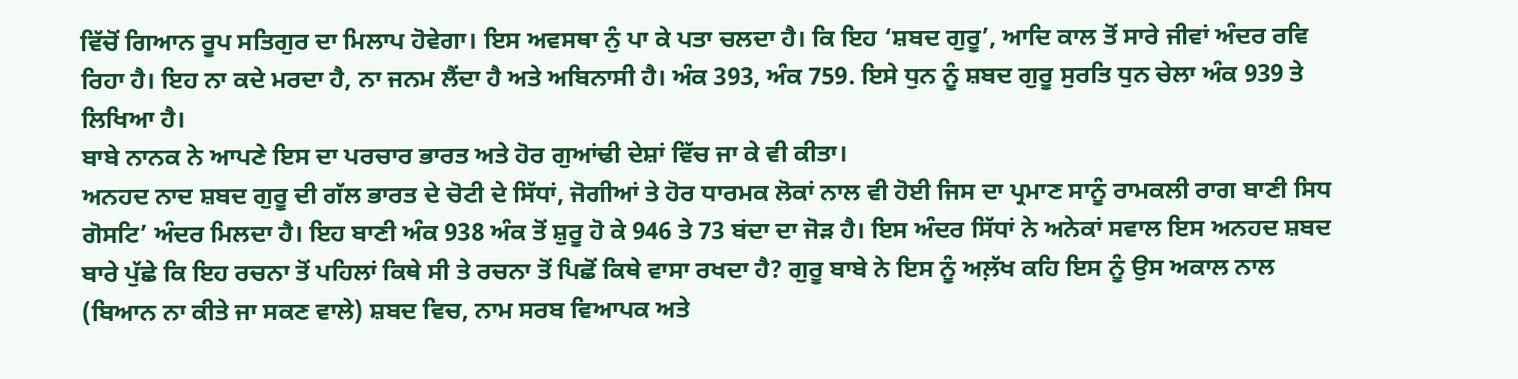ਵਿੱਚੋਂ ਗਿਆਨ ਰੂਪ ਸਤਿਗੁਰ ਦਾ ਮਿਲਾਪ ਹੋਵੇਗਾ। ਇਸ ਅਵਸਥਾ ਨੁੰ ਪਾ ਕੇ ਪਤਾ ਚਲਦਾ ਹੈ। ਕਿ ਇਹ ‘ਸ਼ਬਦ ਗੁਰੂ’, ਆਦਿ ਕਾਲ ਤੋਂ ਸਾਰੇ ਜੀਵਾਂ ਅੰਦਰ ਰਵਿ ਰਿਹਾ ਹੈ। ਇਹ ਨਾ ਕਦੇ ਮਰਦਾ ਹੈ, ਨਾ ਜਨਮ ਲੈਂਦਾ ਹੈ ਅਤੇ ਅਬਿਨਾਸੀ ਹੈ। ਅੰਕ 393, ਅੰਕ 759. ਇਸੇ ਧੁਨ ਨੂੰ ਸ਼ਬਦ ਗੁਰੂ ਸੁਰਤਿ ਧੁਨ ਚੇਲਾ ਅੰਕ 939 ਤੇ ਲਿਖਿਆ ਹੈ।
ਬਾਬੇ ਨਾਨਕ ਨੇ ਆਪਣੇ ਇਸ ਦਾ ਪਰਚਾਰ ਭਾਰਤ ਅਤੇ ਹੋਰ ਗੁਆਂਢੀ ਦੇਸ਼ਾਂ ਵਿੱਚ ਜਾ ਕੇ ਵੀ ਕੀਤਾ।
ਅਨਹਦ ਨਾਦ ਸ਼ਬਦ ਗੁਰੂ ਦੀ ਗੱਲ ਭਾਰਤ ਦੇ ਚੋਟੀ ਦੇ ਸਿੱਧਾਂ, ਜੋਗੀਆਂ ਤੇ ਹੋਰ ਧਾਰਮਕ ਲੋਕਾਂ ਨਾਲ ਵੀ ਹੋਈ ਜਿਸ ਦਾ ਪ੍ਰਮਾਣ ਸਾਨੂੰ ਰਾਮਕਲੀ ਰਾਗ ਬਾਣੀ ਸਿਧ ਗੋਸਟਿ’ ਅੰਦਰ ਮਿਲਦਾ ਹੈ। ਇਹ ਬਾਣੀ ਅੰਕ 938 ਅੰਕ ਤੋਂ ਸ਼ੁਰੂ ਹੋ ਕੇ 946 ਤੇ 73 ਬਂਦਾ ਦਾ ਜੋੜ ਹੈ। ਇਸ ਅੰਦਰ ਸਿੱਧਾਂ ਨੇ ਅਨੇਕਾਂ ਸਵਾਲ ਇਸ ਅਨਹਦ ਸ਼ਬਦ ਬਾਰੇ ਪੁੱਛੇ ਕਿ ਇਹ ਰਚਨਾ ਤੋਂ ਪਹਿਲਾਂ ਕਿਥੇ ਸੀ ਤੇ ਰਚਨਾ ਤੋਂ ਪਿਛੋਂ ਕਿਥੇ ਵਾਸਾ ਰਖਦਾ ਹੈ? ਗੁਰੂ ਬਾਬੇ ਨੇ ਇਸ ਨੂੰ ਅਲ਼ੱਖ ਕਹਿ ਇਸ ਨੂੰ ਉਸ ਅਕਾਲ ਨਾਲ (ਬਿਆਨ ਨਾ ਕੀਤੇ ਜਾ ਸਕਣ ਵਾਲੇ) ਸ਼ਬਦ ਵਿਚ, ਨਾਮ ਸਰਬ ਵਿਆਪਕ ਅਤੇ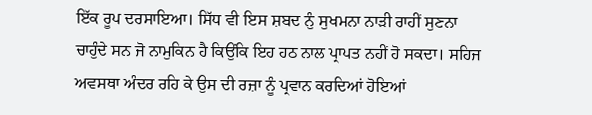ਇੱਕ ਰੂਪ ਦਰਸਾਇਆ। ਸਿੱਧ ਵੀ ਇਸ ਸ਼ਬਦ ਨੁੰ ਸੁਖਮਨਾ ਨਾੜੀ ਰਾਹੀਂ ਸੁਣਨਾ ਚਾਹੁੰਦੇ ਸਨ ਜੋ ਨਾਮੁਕਿਨ ਹੈ ਕਿਉਂਕਿ ਇਹ ਹਠ ਨਾਲ ਪ੍ਰਾਪਤ ਨਹੀਂ ਹੋ ਸਕਦਾ। ਸਹਿਜ ਅਵਸਥਾ ਅੰਦਰ ਰਹਿ ਕੇ ਉਸ ਦੀ ਰਜ਼ਾ ਨੂੰ ਪ੍ਰਵਾਨ ਕਰਦਿਆਂ ਹੋਇਆਂ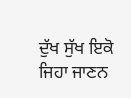ਦੁੱਖ ਸੁੱਖ ਇਕੋ ਜਿਹਾ ਜਾਣਨ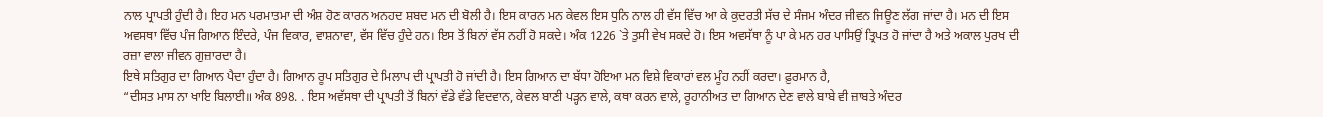ਨਾਲ ਪ੍ਰਾਪਤੀ ਹੁੰਦੀ ਹੈ। ਇਹ ਮਨ ਪਰਮਾਤਮਾ ਦੀ ਅੰਸ਼ ਹੋਣ ਕਾਰਨ ਅਨਹਦ ਸ਼ਬਦ ਮਨ ਦੀ ਬੋਲੀ ਹੈ। ਇਸ ਕਾਰਨ ਮਨ ਕੇਵਲ ਇਸ ਧੁਨਿ ਨਾਲ ਹੀ ਵੱਸ ਵਿੱਚ ਆ ਕੇ ਕੁਦਰਤੀ ਸੱਚ ਦੇ ਸੰਜਮ ਅੰਦਰ ਜੀਵਨ ਜਿਊਣ ਲੱਗ ਜਾਂਦਾ ਹੈ। ਮਨ ਦੀ ਇਸ ਅਵਸਥਾ ਵਿੱਚ ਪੰਜ ਗਿਆਨ ਇੰਦਰੇ, ਪੰਜ ਵਿਕਾਰ, ਵਾਸ਼ਨਾਵਾ, ਵੱਸ ਵਿੱਚ ਹੁੰਦੇ ਹਨ। ਇਸ ਤੋਂ ਬਿਨਾਂ ਵੱਸ ਨਹੀਂ ਹੋ ਸਕਦੇ। ਅੰਕ 1226 `ਤੇ ਤੁਸੀ ਵੇਖ ਸਕਦੇ ਹੋ। ਇਸ ਅਵਸੱਥਾ ਨੂੰ ਪਾ ਕੇ ਮਨ ਹਰ ਪਾਸਿਉਂ ਤ੍ਰਿਪਤ ਹੋ ਜਾਂਦਾ ਹੈ ਅਤੇ ਅਕਾਲ ਪੁਰਖ ਦੀ ਰਜ਼ਾ ਵਾਲਾ ਜੀਵਨ ਗੁਜ਼ਾਰਦਾ ਹੈ।
ਇਥੇ ਸਤਿਗੁਰ ਦਾ ਗਿਆਨ ਪੈਦਾ ਹੁੰਦਾ ਹੈ। ਗਿਆਨ ਰੂਪ ਸਤਿਗੁਰ ਦੇ ਮਿਲਾਪ ਦੀ ਪ੍ਰਾਪਤੀ ਹੋ ਜਾਂਦੀ ਹੈ। ਇਸ ਗਿਆਨ ਦਾ ਬੱਧਾ ਹੋਇਆ ਮਨ ਵਿਸ਼ੇ ਵਿਕਾਰਾਂ ਵਲ ਮੂੰਹ ਨਹੀਂ ਕਰਦਾ। ਫ਼ੁਰਮਾਨ ਹੈ,
“ਦੀਸਤ ਮਾਸ ਨਾ ਖਾਇ ਬਿਲਾਈ॥ ਅੰਕ 898. . ਇਸ ਅਵੱਸਥਾ ਦੀ ਪ੍ਰਾਪਤੀ ਤੋਂ ਬਿਨਾਂ ਵੱਡੇ ਵੱਡੇ ਵਿਦਵਾਨ, ਕੇਵਲ ਬਾਣੀ ਪੜ੍ਹਨ ਵਾਲੇ, ਕਥਾ ਕਰਨ ਵਾਲੇ, ਰੂਹਾਨੀਅਤ ਦਾ ਗਿਆਨ ਦੇਣ ਵਾਲੇ ਬਾਬੇ ਵੀ ਜ਼ਾਬਤੇ ਅੰਦਰ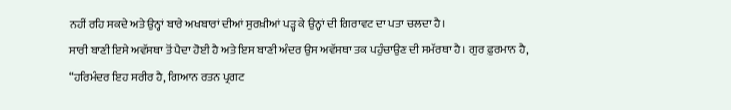ਨਹੀਂ ਰਹਿ ਸਕਦੇ ਅਤੇ ਉਨ੍ਹਾਂ ਬਾਰੇ ਅਖਬਾਰਾਂ ਦੀਆਂ ਸੁਰਖ਼ੀਆਂ ਪੜ੍ਹ ਕੇ ਉਨ੍ਹਾਂ ਦੀ ਗਿਰਾਵਟ ਦਾ ਪਤਾ ਚਲਦਾ ਹੈ।
ਸਾਰੀ ਬਾਣੀ ਇਸੇ ਅਵੱਸਥਾ ਤੋਂ ਪੈਦਾ ਹੋਈ ਹੈ ਅਤੇ ਇਸ ਬਾਣੀ ਅੰਦਰ ਉਸ ਅਵੱਸਥਾ ਤਕ ਪਹੁੰਚਾਉਣ ਦੀ ਸਮੱਰਥਾ ਹੈ। ਗੁਰ ਫ਼ੁਰਮਾਨ ਹੈ, “ਹਰਿਮੰਦਰ ਇਹ ਸਰੀਰ ਹੈ, ਗਿਆਨ ਰਤਨ ਪ੍ਰਗਟ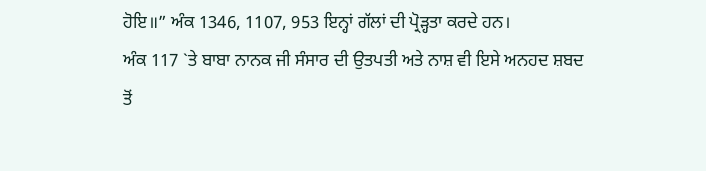ਹੋਇ॥” ਅੰਕ 1346, 1107, 953 ਇਨ੍ਹਾਂ ਗੱਲਾਂ ਦੀ ਪ੍ਰੋੜ੍ਹਤਾ ਕਰਦੇ ਹਨ।
ਅੰਕ 117 `ਤੇ ਬਾਬਾ ਨਾਨਕ ਜੀ ਸੰਸਾਰ ਦੀ ਉਤਪਤੀ ਅਤੇ ਨਾਸ਼ ਵੀ ਇਸੇ ਅਨਹਦ ਸ਼ਬਦ ਤੋਂ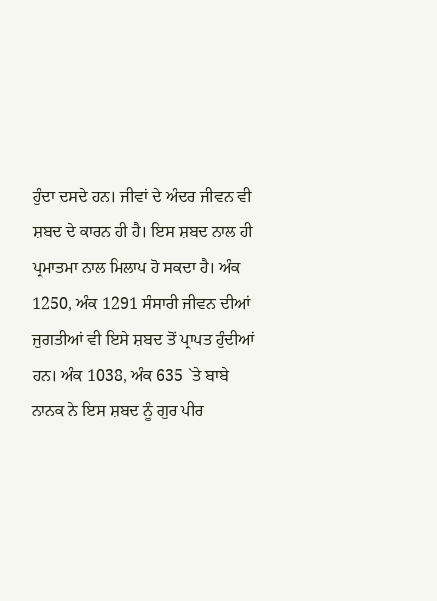ਹੁੰਦਾ ਦਸਦੇ ਹਨ। ਜੀਵਾਂ ਦੇ ਅੰਦਰ ਜੀਵਨ ਵੀ ਸ਼ਬਦ ਦੇ ਕਾਰਨ ਹੀ ਹੈ। ਇਸ ਸ਼ਬਦ ਨਾਲ ਹੀ ਪ੍ਰਮਾਤਮਾ ਨਾਲ ਮਿਲਾਪ ਹੋ ਸਕਦਾ ਹੈ। ਅੰਕ 1250, ਅੰਕ 1291 ਸੰਸਾਰੀ ਜੀਵਨ ਦੀਆਂ ਜੁਗਤੀਆਂ ਵੀ ਇਸੇ ਸ਼ਬਦ ਤੋਂ ਪ੍ਰਾਪਤ ਹੁੰਦੀਆਂ ਹਨ। ਅੰਕ 1038, ਅੰਕ 635 `ਤੇ ਬਾਬੇ ਨਾਨਕ ਨੇ ਇਸ ਸ਼ਬਦ ਨੂੰ ਗੁਰ ਪੀਰ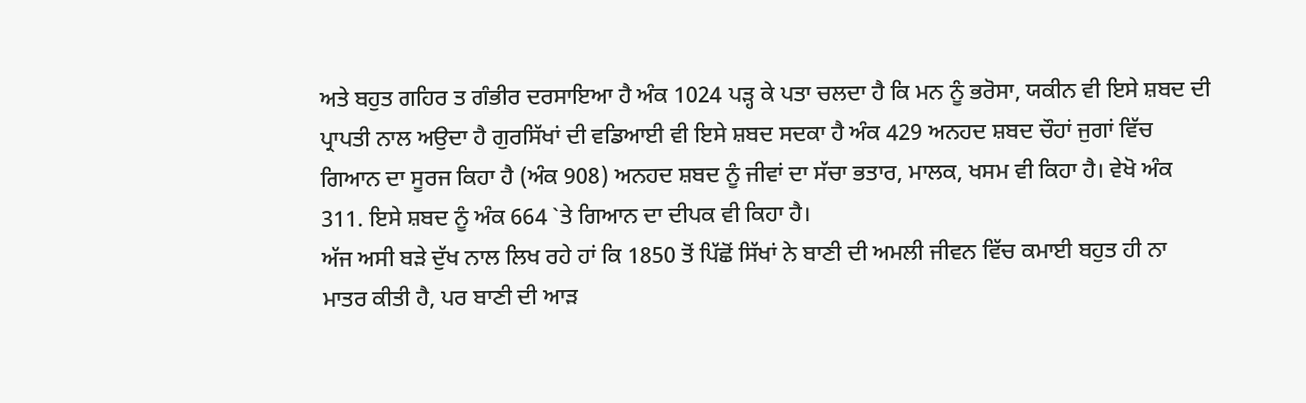ਅਤੇ ਬਹੁਤ ਗਹਿਰ ਤ ਗੰਭੀਰ ਦਰਸਾਇਆ ਹੈ ਅੰਕ 1024 ਪੜ੍ਹ ਕੇ ਪਤਾ ਚਲਦਾ ਹੈ ਕਿ ਮਨ ਨੂੰ ਭਰੋਸਾ, ਯਕੀਨ ਵੀ ਇਸੇ ਸ਼ਬਦ ਦੀ ਪ੍ਰਾਪਤੀ ਨਾਲ ਅਉਦਾ ਹੈ ਗੁਰਸਿੱਖਾਂ ਦੀ ਵਡਿਆਈ ਵੀ ਇਸੇ ਸ਼ਬਦ ਸਦਕਾ ਹੈ ਅੰਕ 429 ਅਨਹਦ ਸ਼ਬਦ ਚੌਹਾਂ ਜੁਗਾਂ ਵਿੱਚ ਗਿਆਨ ਦਾ ਸੂਰਜ ਕਿਹਾ ਹੈ (ਅੰਕ 908) ਅਨਹਦ ਸ਼ਬਦ ਨੂੰ ਜੀਵਾਂ ਦਾ ਸੱਚਾ ਭਤਾਰ, ਮਾਲਕ, ਖਸਮ ਵੀ ਕਿਹਾ ਹੈ। ਵੇਖੋ ਅੰਕ 311. ਇਸੇ ਸ਼ਬਦ ਨੂੰ ਅੰਕ 664 `ਤੇ ਗਿਆਨ ਦਾ ਦੀਪਕ ਵੀ ਕਿਹਾ ਹੈ।
ਅੱਜ ਅਸੀ ਬੜੇ ਦੁੱਖ ਨਾਲ ਲਿਖ ਰਹੇ ਹਾਂ ਕਿ 1850 ਤੋਂ ਪਿੱਛੋਂ ਸਿੱਖਾਂ ਨੇ ਬਾਣੀ ਦੀ ਅਮਲੀ ਜੀਵਨ ਵਿੱਚ ਕਮਾਈ ਬਹੁਤ ਹੀ ਨਾ ਮਾਤਰ ਕੀਤੀ ਹੈ, ਪਰ ਬਾਣੀ ਦੀ ਆੜ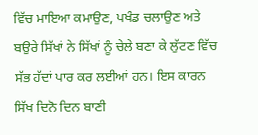ਵਿੱਚ ਮਾਇਆ ਕਮਾਉਣ, ਪਖੰਡ ਚਲਾਉਣ ਅਤੇ ਬਉਰੇ ਸਿੱਖਾਂ ਨੇ ਸਿੱਖਾਂ ਨੂੰ ਚੇਲੇ ਬਣਾ ਕੇ ਲੁੱਟਣ ਵਿੱਚ ਸੱਭ ਹੱਦਾਂ ਪਾਰ ਕਰ ਲਈਆਂ ਹਨ। ਇਸ ਕਾਰਨ ਸਿੱਖ ਦਿਨੋ ਦਿਨ ਬਾਣੀ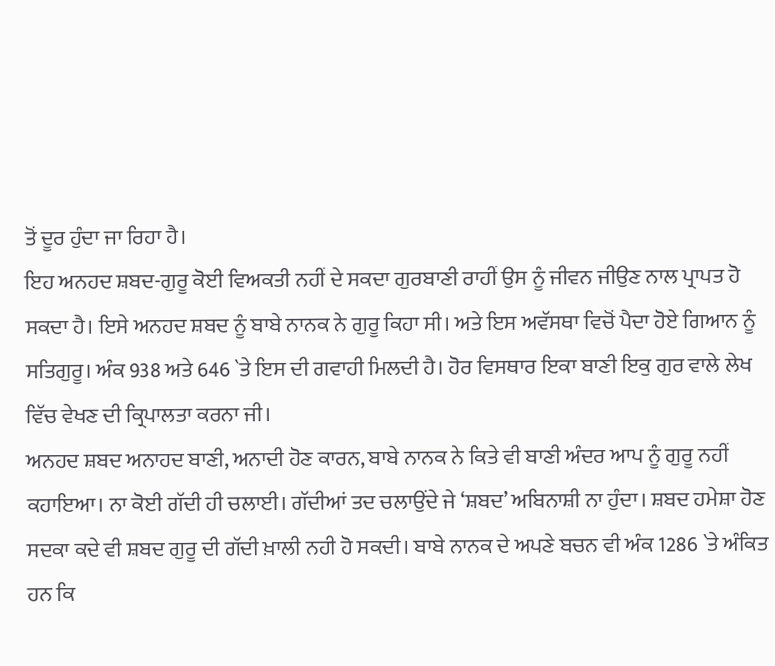ਤੋਂ ਦੂਰ ਹੁੰਦਾ ਜਾ ਰਿਹਾ ਹੈ।
ਇਹ ਅਨਹਦ ਸ਼ਬਦ-ਗੁਰੂ ਕੋਈ ਵਿਅਕਤੀ ਨਹੀਂ ਦੇ ਸਕਦਾ ਗੁਰਬਾਣੀ ਰਾਹੀਂ ਉਸ ਨੂੰ ਜੀਵਨ ਜੀਉਣ ਨਾਲ ਪ੍ਰਾਪਤ ਹੋ ਸਕਦਾ ਹੈ। ਇਸੇ ਅਨਹਦ ਸ਼ਬਦ ਨੂੰ ਬਾਬੇ ਨਾਨਕ ਨੇ ਗੁਰੂ ਕਿਹਾ ਸੀ। ਅਤੇ ਇਸ ਅਵੱਸਥਾ ਵਿਚੋਂ ਪੈਦਾ ਹੋਏ ਗਿਆਨ ਨੂੰ ਸਤਿਗੁਰੂ। ਅੰਕ 938 ਅਤੇ 646 `ਤੇ ਇਸ ਦੀ ਗਵਾਹੀ ਮਿਲਦੀ ਹੈ। ਹੋਰ ਵਿਸਥਾਰ ਇਕਾ ਬਾਣੀ ਇਕੁ ਗੁਰ ਵਾਲੇ ਲੇਖ ਵਿੱਚ ਵੇਖਣ ਦੀ ਕ੍ਰਿਪਾਲਤਾ ਕਰਨਾ ਜੀ।
ਅਨਹਦ ਸ਼ਬਦ ਅਨਾਹਦ ਬਾਣੀ, ਅਨਾਦੀ ਹੋਣ ਕਾਰਨ, ਬਾਬੇ ਨਾਨਕ ਨੇ ਕਿਤੇ ਵੀ ਬਾਣੀ ਅੰਦਰ ਆਪ ਨੂੰ ਗੁਰੂ ਨਹੀਂ ਕਹਾਇਆ। ਨਾ ਕੋਈ ਗੱਦੀ ਹੀ ਚਲਾਈ। ਗੱਦੀਆਂ ਤਦ ਚਲਾਉਂਦੇ ਜੇ ‘ਸ਼ਬਦ’ ਅਬਿਨਾਸ਼ੀ ਨਾ ਹੁੰਦਾ। ਸ਼ਬਦ ਹਮੇਸ਼ਾ ਹੋਣ ਸਦਕਾ ਕਦੇ ਵੀ ਸ਼ਬਦ ਗੁਰੂ ਦੀ ਗੱਦੀ ਖ਼ਾਲੀ ਨਹੀ ਹੋ ਸਕਦੀ। ਬਾਬੇ ਨਾਨਕ ਦੇ ਅਪਣੇ ਬਚਨ ਵੀ ਅੰਕ 1286 `ਤੇ ਅੰਕਿਤ ਹਨ ਕਿ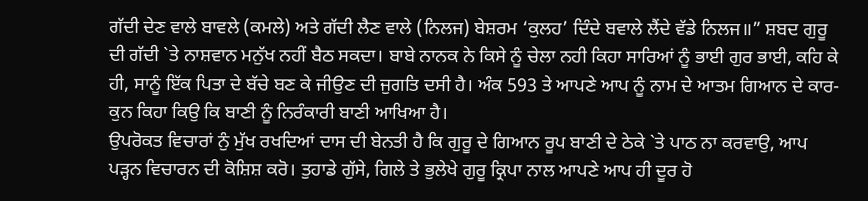ਗੱਦੀ ਦੇਣ ਵਾਲੇ ਬਾਵਲੇ (ਕਮਲੇ) ਅਤੇ ਗੱਦੀ ਲੈਣ ਵਾਲੇ (ਨਿਲਜ) ਬੇਸ਼ਰਮ ‘ਕੁਲਹ’ ਦਿੰਦੇ ਬਵਾਲੇ ਲੈਂਦੇ ਵੱਡੇ ਨਿਲਜ॥” ਸ਼ਬਦ ਗੁਰੂ ਦੀ ਗੱਦੀ `ਤੇ ਨਾਸ਼ਵਾਨ ਮਨੁੱਖ ਨਹੀਂ ਬੈਠ ਸਕਦਾ। ਬਾਬੇ ਨਾਨਕ ਨੇ ਕਿਸੇ ਨੂੰ ਚੇਲਾ ਨਹੀ ਕਿਹਾ ਸਾਰਿਆਂ ਨੂੰ ਭਾਈ ਗੁਰ ਭਾਈ, ਕਹਿ ਕੇ ਹੀ, ਸਾਨੂੰ ਇੱਕ ਪਿਤਾ ਦੇ ਬੱਚੇ ਬਣ ਕੇ ਜੀਉਣ ਦੀ ਜੁਗਤਿ ਦਸੀ ਹੈ। ਅੰਕ 593 ਤੇ ਆਪਣੇ ਆਪ ਨੂੰ ਨਾਮ ਦੇ ਆਤਮ ਗਿਆਨ ਦੇ ਕਾਰ-ਕੁਨ ਕਿਹਾ ਕਿਉ ਕਿ ਬਾਣੀ ਨੂੰ ਨਿਰੰਕਾਰੀ ਬਾਣੀ ਆਖਿਆ ਹੈ।
ਉਪਰੋਕਤ ਵਿਚਾਰਾਂ ਨੁੰ ਮੁੱਖ ਰਖਦਿਆਂ ਦਾਸ ਦੀ ਬੇਨਤੀ ਹੈ ਕਿ ਗੁਰੂ ਦੇ ਗਿਆਨ ਰੂਪ ਬਾਣੀ ਦੇ ਠੇਕੇ `ਤੇ ਪਾਠ ਨਾ ਕਰਵਾਉ, ਆਪ ਪੜ੍ਹਨ ਵਿਚਾਰਨ ਦੀ ਕੋਸ਼ਿਸ਼ ਕਰੋ। ਤੁਹਾਡੇ ਗੁੱਸੇ, ਗਿਲੇ ਤੇ ਭੁਲੇਖੇ ਗੁਰੂ ਕ੍ਰਿਪਾ ਨਾਲ ਆਪਣੇ ਆਪ ਹੀ ਦੂਰ ਹੋ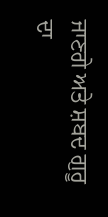ਜਾਣਗੇ ਅਤੇ ਸ਼ਬਦ ਗੁਰੂ ਦਾ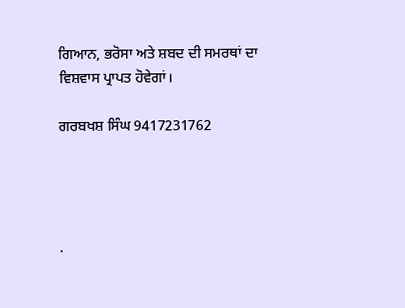ਗਿਆਨ, ਭਰੋਸਾ ਅਤੇ ਸ਼ਬਦ ਦੀ ਸਮਰਥਾਂ ਦਾ ਵਿਸ਼ਵਾਸ ਪ੍ਰਾਪਤ ਹੋਵੇਗਾਂ।

ਗਰਬਖਸ਼ ਸਿੰਘ 9417231762




.